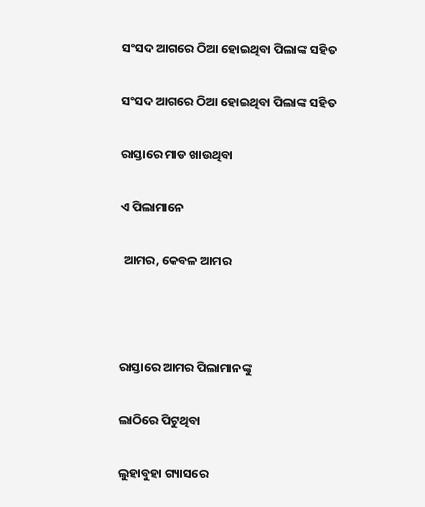ସଂସଦ ଆଗରେ ଠିଆ ହୋଇଥିବା ପିଲାଙ୍କ ସହିତ

ସଂସଦ ଆଗରେ ଠିଆ ହୋଇଥିବା ପିଲାଙ୍କ ସହିତ

ରାସ୍ତାରେ ମାଡ ଖାଉଥିବା

ଏ ପିଲାମାନେ

 ଆମର, କେବଳ ଆମର



ରାସ୍ତାରେ ଆମର ପିଲାମାନଙ୍କୁ

ଲାଠିରେ ପିଟୁଥିବା

ଲୁହାବୁହା ଗ୍ୟାସରେ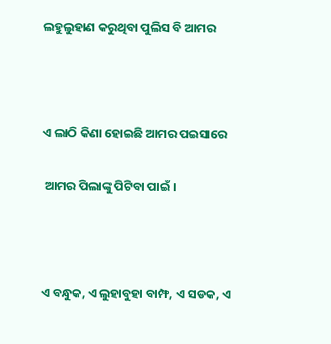ଲହୁଲୁହାଣ କରୁଥିବା ପୁଲିସ ବି ଆମର



ଏ ଲାଠି କିଣା ହୋଇଛି ଆମର ପଇସାରେ

 ଆମର ପିଲାଙ୍କୁ ପିଟିବା ପାଇଁ ।



ଏ ବନ୍ଧୁକ, ଏ ଲୁହାବୁହା ବାମ୍ଫ, ଏ ସଡକ, ଏ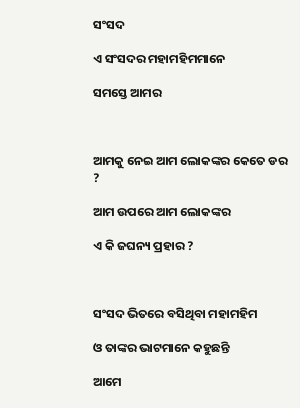ସଂସଦ

ଏ ସଂସଦର ମହାମହିମମାନେ

ସମସ୍ତେ ଆମର



ଆମକୁ ନେଇ ଆମ ଲୋକଙ୍କର କେତେ ଡର ?

ଆମ ଉପରେ ଆମ ଲୋକଙ୍କର

ଏ କି ଜଘନ୍ୟ ପ୍ରହାର ?



ସଂସଦ ଭିତରେ ବସିଥିବା ମହାମହିମ

ଓ ତାଙ୍କର ଭାଟମାନେ କହୁଛନ୍ତି

ଆମେ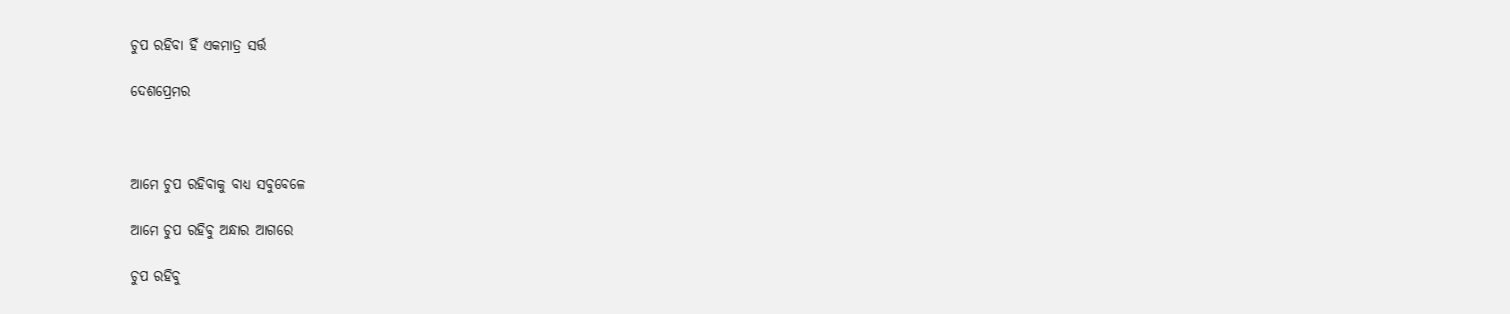ଚୁପ ରହିବା ହିଁ ଏକମାତ୍ର ସର୍ତ୍ତ

ଦେଶପ୍ରେମର



ଆମେ ଚୁପ ରହିବାକୁ ବାଧ୍ୟ ସବୁବେଳେ

ଆମେ ଚୁପ ରହିବୁ ଅନ୍ଧାର ଆଗରେ

ଚୁପ ରହିବୁ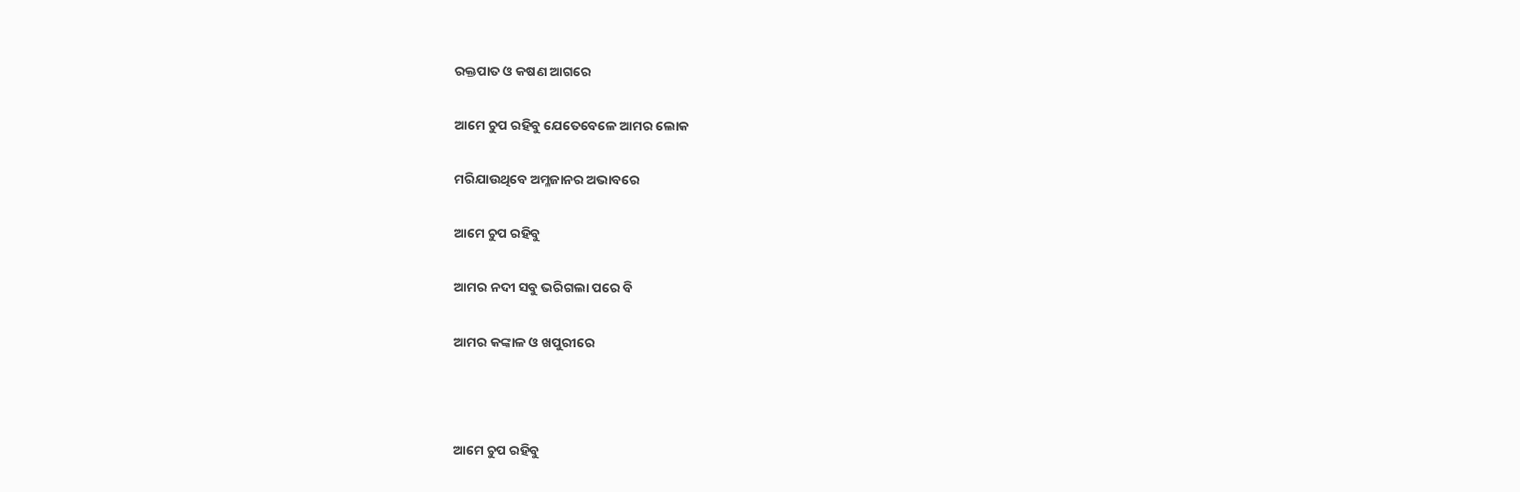ରକ୍ତପାତ ଓ କଷଣ ଆଗରେ

ଆମେ ଚୁପ ରହିବୁ ଯେତେବେଳେ ଆମର ଲୋକ

ମରିଯାଉଥିବେ ଅମ୍ଳଜାନର ଅଭାବରେ

ଆମେ ଚୁପ ରହିବୁ

ଆମର ନଦୀ ସବୁ ଭରିଗଲା ପରେ ବି

ଆମର କଙ୍କାଳ ଓ ଖପୁରୀରେ



ଆମେ ଚୁପ ରହିବୁ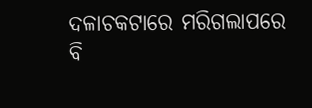ଦଳାଚକଟାରେ ମରିଗଲାପରେ ବି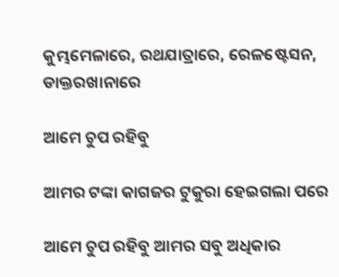କୁମ୍ଭମେଳାରେ, ରଥଯାତ୍ରାରେ, ରେଳଷ୍ଟେସନ, ଡାକ୍ତରଖାନାରେ

ଆମେ ଚୁପ ରହିବୁ

ଆମର ଟଙ୍କା କାଗଜର ଟୁକୁରା ହେଇଗଲା ପରେ

ଆମେ ଚୁପ ରହିବୁ ଆମର ସବୁ ଅଧିକାର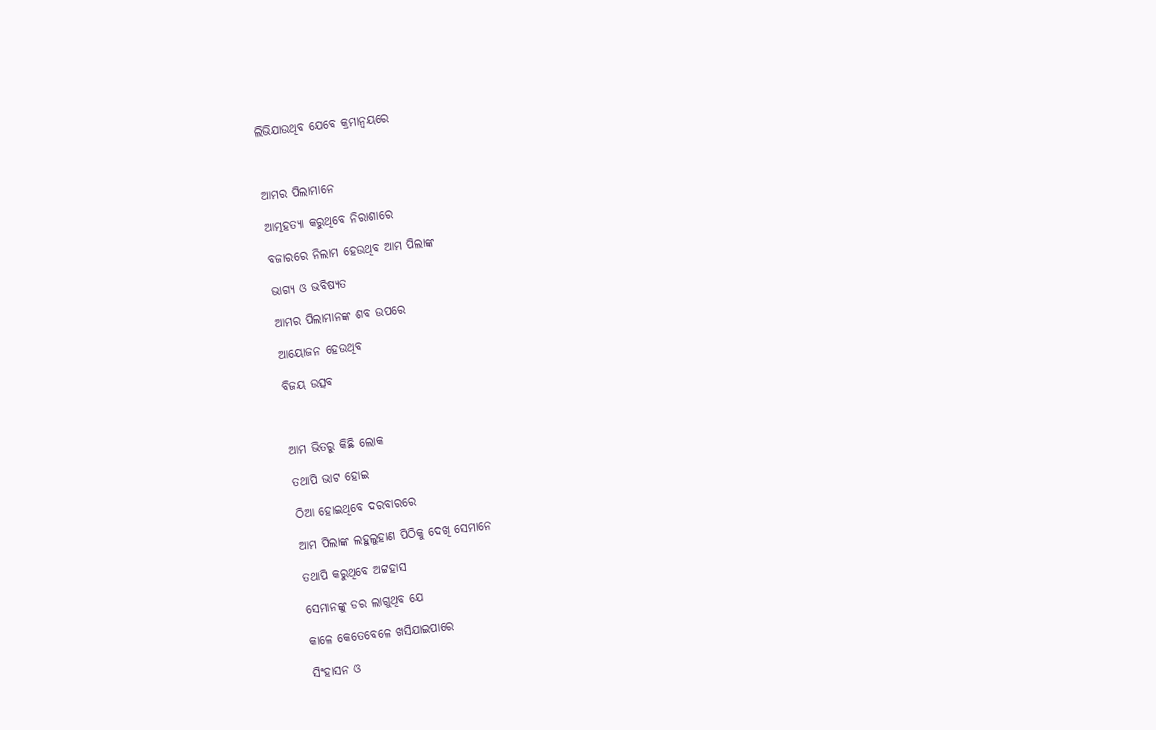ଲିଭିଯାଉଥିବ ଯେବେ କ୍ରମାନ୍ଵୟରେ



ଆମର ପିଲାମାନେ

ଆତ୍ମହତ୍ୟା କରୁଥିବେ ନିରାଶାରେ

ବଜାରରେ ନିଲାମ ହେଉଥିବ ଆମ ପିଲାଙ୍କ

ଭାଗ୍ୟ ଓ ଭବିଷ୍ୟତ

ଆମର ପିଲାମାନଙ୍କ ଶବ ଉପରେ

ଆୟୋଜନ ହେଉଥିବ

ବିଜୟ ଉତ୍ସବ



ଆମ ଭିତରୁ କିଛି ଲୋକ

ତଥାପି ଭାଟ ହୋଇ

ଠିଆ ହୋଇଥିବେ ଦରବାରରେ

ଆମ ପିଲାଙ୍କ ଲହୁଲୁହାଣ ପିଠିକୁ ଦେଖି ସେମାନେ

ତଥାପି କରୁଥିବେ ଅଟ୍ଟହାସ

ସେମାନଙ୍କୁ ଡର ଲାଗୁଥିବ ଯେ

କାଳେ କେତେବେଳେ ଖସିଯାଇପାରେ

ସିଂହାସନ ଓ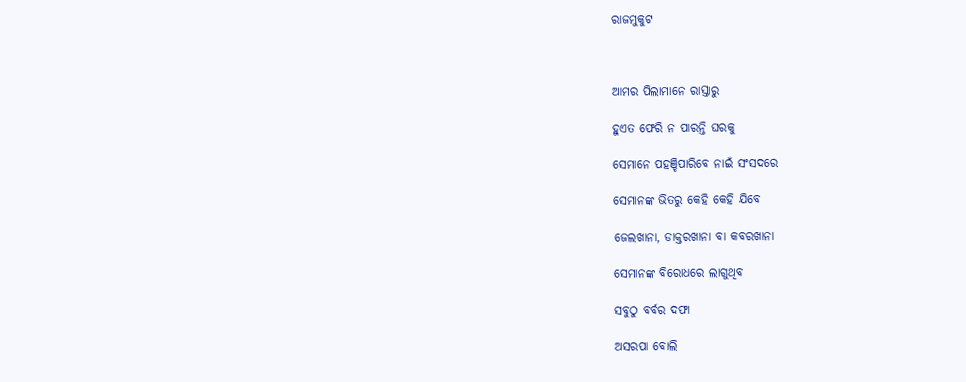ରାଜମୁକୁଟ



ଆମର ପିଲାମାନେ ରାସ୍ତାରୁ

ହୁଏତ ଫେରି ନ ପାରନ୍ତି ଘରକୁ

ସେମାନେ ପହଞ୍ଚିପାରିବେ ନାଇଁ ସଂସଦରେ

ସେମାନଙ୍କ ଭିତରୁ କେହି କେହି ଯିବେ

ଜେଲଖାନା, ଡାକ୍ତରଖାନା ବା କବରଖାନା

ସେମାନଙ୍କ ବିରୋଧରେ ଲାଗୁଥିବ

ସବୁଠୁ ବର୍ବର ଦଫା

ଅସରପା ବୋଲି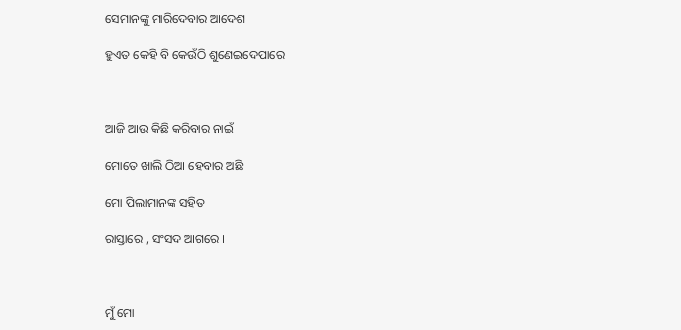ସେମାନଙ୍କୁ ମାରିଦେବାର ଆଦେଶ

ହୁଏତ କେହି ବି କେଉଁଠି ଶୁଣେଇଦେପାରେ



ଆଜି ଆଉ କିଛି କରିବାର ନାଇଁ

ମୋତେ ଖାଲି ଠିଆ ହେବାର ଅଛି

ମୋ ପିଲାମାନଙ୍କ ସହିତ

ରାସ୍ତାରେ , ସଂସଦ ଆଗରେ ।



ମୁଁ ମୋ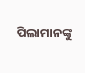ପିଲାମାନଙ୍କୁ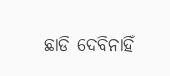ଛାଡି ଦେବିନାହିଁ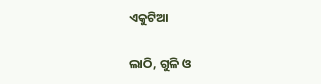ଏକୁଟିଆ

ଲାଠି, ଗୁଳି ଓ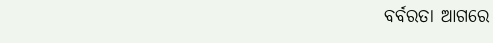ବର୍ବରତା ଆଗରେ